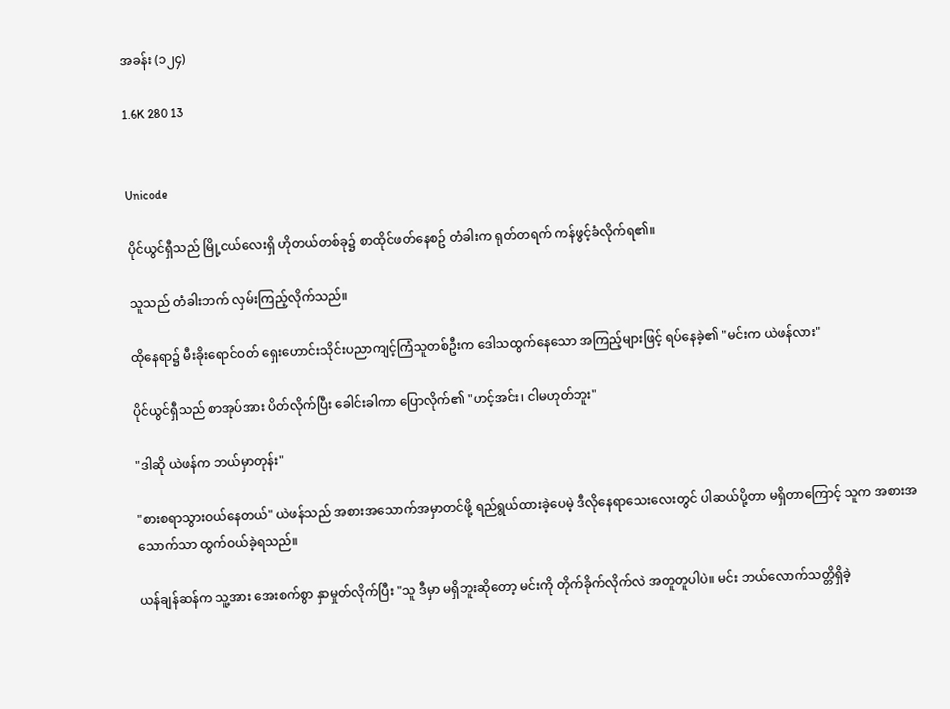အခန်း (၁၂၄)

1.6K 280 13


Unicode

ပိုင်ယွင်ရှီသည် မြို့ငယ်လေးရှိ ဟိုတယ်တစ်ခု၌ စာထိုင်ဖတ်နေစဥ် တံခါးက ရုတ်တရက် ကန်ဖွင့်ခံလိုက်ရ၏။

သူသည် တံခါးဘက် လှမ်းကြည့်လိုက်သည်။

ထိုနေရာ၌ မီးခိုးရောင်ဝတ် ရှေးဟောင်းသိုင်းပညာကျင့်ကြံသူတစ်ဦးက ဒေါသထွက်နေသော အကြည့်များဖြင့် ရပ်နေခဲ့၏ "မင်းက ယဲဖန်လား"

ပိုင်ယွင်ရှီသည် စာအုပ်အား ပိတ်လိုက်ပြီး ခေါင်းခါကာ ပြောလိုက်၏ "ဟင့်အင်း၊ ငါမဟုတ်ဘူး"

"ဒါဆို ယဲဖန်က ဘယ်မှာတုန်း"

"စားစရာသွားဝယ်နေတယ်" ယဲဖန်သည် အစားအသောက်အမှာတင်ဖို့ ရည်ရွယ်ထားခဲ့ပေမဲ့ ဒီလိုနေရာသေးလေးတွင် ပါဆယ်ပို့တာ မရှိတာကြောင့် သူက အစားအသောက်သာ ထွက်ဝယ်ခဲ့ရသည်။

ယန်ချန်ဆန်က သူ့အား အေးစက်စွာ နှာမှုတ်လိုက်ပြီး "သူ ဒီမှာ မရှိဘူးဆိုတော့ မင်းကို တိုက်ခိုက်လိုက်လဲ အတူတူပါပဲ။ မင်း ဘယ်လောက်သတ္တိရှိခဲ့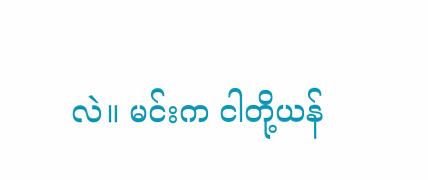လဲ။ မင်းက ငါတို့ယန်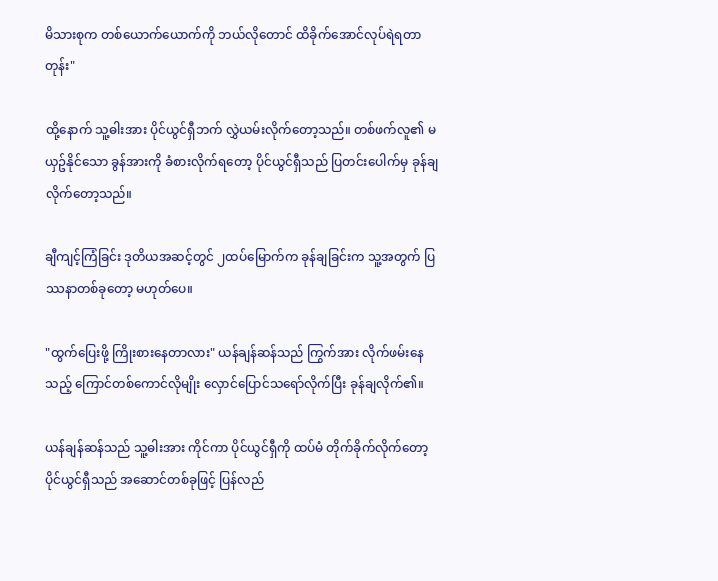မိသားစုက တစ်ယောက်ယောက်ကို ဘယ်လိုတောင် ထိခိုက်အောင်လုပ်ရဲရတာတုန်း"

ထို့နောက် သူ့ဓါးအား ပိုင်ယွင်ရှီဘက် လွှဲယမ်းလိုက်တော့သည်။ တစ်ဖက်လူ၏ မယှဥ်နိုင်သော ခွန်အားကို ခံစားလိုက်ရတော့ ပိုင်ယွင်ရှီသည် ပြတင်းပေါက်မှ ခုန်ချလိုက်တော့သည်။

ချီကျင့်ကြံခြင်း ဒုတိယအဆင့်တွင် ၂ထပ်မြောက်က ခုန်ချခြင်းက သူ့အတွက် ပြဿနာတစ်ခုတော့ မဟုတ်ပေ။

"ထွက်ပြေးဖို့ ကြိုးစားနေတာလား" ယန်ချန်ဆန်သည် ကြွက်အား လိုက်ဖမ်းနေသည့် ကြောင်တစ်ကောင်လိုမျိုး လှောင်ပြောင်သရော်လိုက်ပြီး ခုန်ချလိုက်၏။

ယန်ချန်ဆန်သည် သူ့ဓါးအား ကိုင်ကာ ပိုင်ယွင်ရှီကို ထပ်မံ တိုက်ခိုက်လိုက်တော့ ပိုင်ယွင်ရှီသည် အဆောင်တစ်ခုဖြင့် ပြန်လည်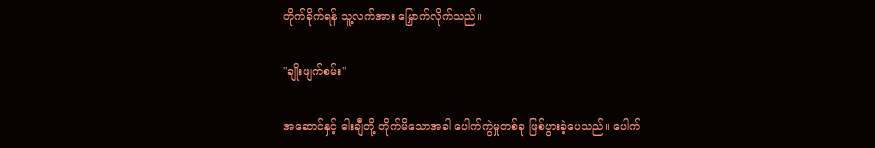တိုက်ခိုက်ရန် သူ့လက်အား မြှောက်လိုက်သည်။

"ချိုးဖျက်စမ်း"

အဆောင်နှင့် ဓါးချီတို့ တိုက်မိသောအခါ ပေါက်ကွဲမှုတစ်ခု ဖြစ်ပွားခဲ့ပေသည်။ ပေါက်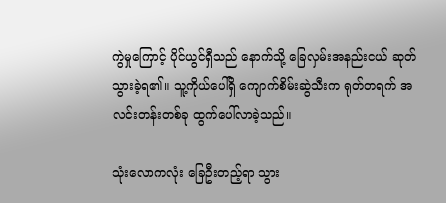ကွဲမှုကြောင့် ပိုင်ယွင်ရှီသည် နောက်သို့ ခြေလှမ်းအနည်းငယ် ဆုတ်သွားခဲ့ရ၏။ သူ့ကိုယ်ပေါ်ရှိ ကျောက်စိမ်းဆွဲသီးက ရုတ်တရက် အလင်းတန်းတစ်ခု ထွက်ပေါ်လာခဲ့သည်။

သုံးလောကလုံး ခြေဦးတည့်ရာ သွား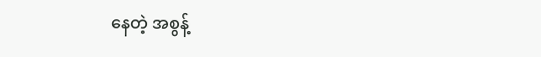နေတဲ့ အစွန့်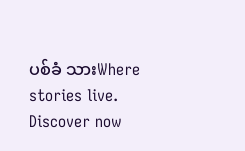ပစ်ခံ သားWhere stories live. Discover now